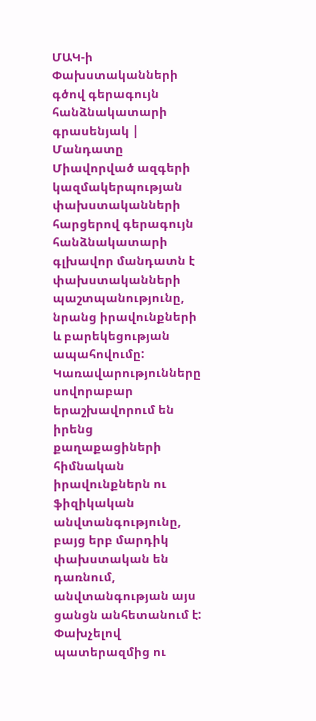ՄԱԿ-ի Փախստականների գծով գերագույն հանձնակատարի գրասենյակ |
Մանդատը
Միավորված ազգերի կազմակերպության փախստականների հարցերով գերագույն հանձնակատարի գլխավոր մանդատն է փախստականների պաշտպանությունը, նրանց իրավունքների և բարեկեցության ապահովումը: Կառավարությունները սովորաբար երաշխավորում են իրենց քաղաքացիների հիմնական իրավունքներն ու ֆիզիկական անվտանգությունը, բայց երբ մարդիկ փախստական են դառնում, անվտանգության այս ցանցն անհետանում է: Փախչելով պատերազմից ու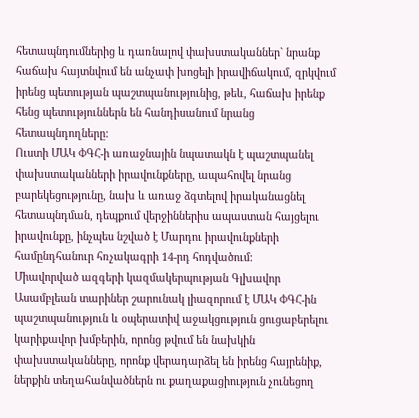հետապնդումներից և դառնալով փախստականներ` նրանք հաճախ հայտնվում են անչափ խոցելի իրավիճակում, զրկվում իրենց պետության պաշտպանությունից, թեև, հաճախ իրենք հենց պետություններն են հանդիսանում նրանց հետապնդողները:
Ուստի ՄԱԿ ՓԳՀ-ի առաջնային նպատակն է պաշտպանել փախստականների իրավունքները, ապահովել նրանց բարեկեցությունը, նախ և առաջ ձգտելով իրականացնել հետապնդման, դեպքում վերջիններիս ապաստան հայցելու իրավունքը, ինչպես նշված է Մարդու իրավունքների համընդհանուր հռչակագրի 14-րդ հոդվածում:
Միավորված ազգերի կազմակերպության Գլխավոր Ասամբլեան տարիներ շարունակ լիազորում է ՄԱԿ ՓԳՀ-ին պաշտպանություն և օպերատիվ աջակցություն ցուցաբերելու կարիքավոր խմբերին, որոնց թվում են նախկին փախստականները, որոնք վերադարձել են իրենց հայրենիք, ներքին տեղահանվածներն ու քաղաքացիություն չունեցող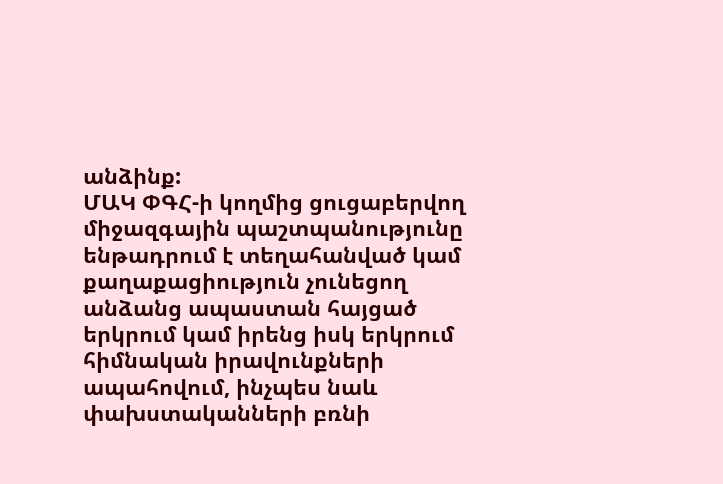անձինք:
ՄԱԿ ՓԳՀ-ի կողմից ցուցաբերվող միջազգային պաշտպանությունը ենթադրում է տեղահանված կամ քաղաքացիություն չունեցող անձանց ապաստան հայցած երկրում կամ իրենց իսկ երկրում հիմնական իրավունքների ապահովում, ինչպես նաև փախստականների բռնի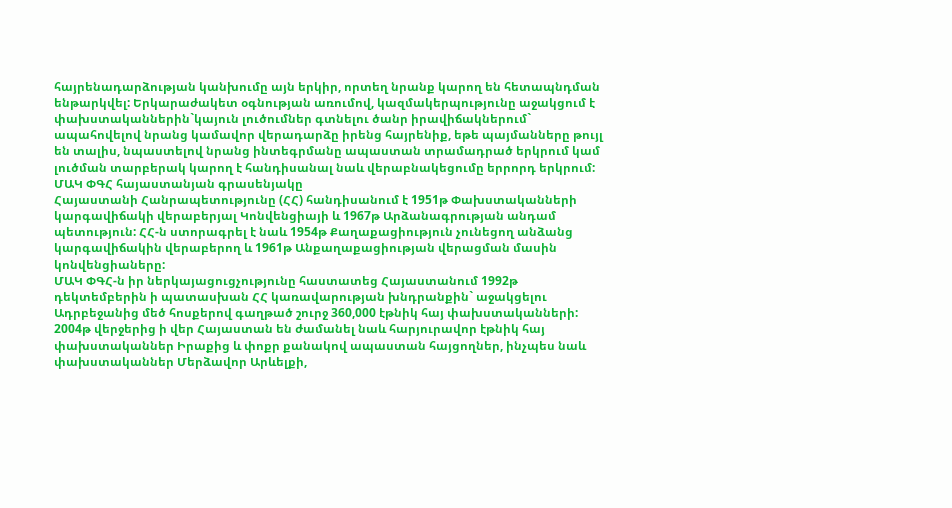հայրենադարձության կանխումը այն երկիր, որտեղ նրանք կարող են հետապնդման ենթարկվել: Երկարաժակետ օգնության առումով, կազմակերպությունը աջակցում է փախստականներին`կայուն լուծումներ գտնելու ծանր իրավիճակներում` ապահովելով նրանց կամավոր վերադարձը իրենց հայրենիք, եթե պայմանները թույլ են տալիս, նպաստելով նրանց ինտեգրմանը ապաստան տրամադրած երկրում կամ լուծման տարբերակ կարող է հանդիսանալ նաև վերաբնակեցումը երրորդ երկրում:
ՄԱԿ ՓԳՀ հայաստանյան գրասենյակը
Հայաստանի Հանրապետությունը (ՀՀ) հանդիսանում է 1951թ Փախստականների կարգավիճակի վերաբերյալ Կոնվենցիայի և 1967թ Արձանագրության անդամ պետություն: ՀՀ-ն ստորագրել է նաև 1954թ Քաղաքացիություն չունեցող անձանց կարգավիճակին վերաբերող և 1961թ Անքաղաքացիության վերացման մասին կոնվենցիաները:
ՄԱԿ ՓԳՀ-ն իր ներկայացուցչությունը հաստատեց Հայաստանում 1992թ դեկտեմբերին ի պատասխան ՀՀ կառավարության խնդրանքին` աջակցելու Ադրբեջանից մեծ հոսքերով գաղթած շուրջ 360,000 էթնիկ հայ փախստականների: 2004թ վերջերից ի վեր Հայաստան են ժամանել նաև հարյուրավոր էթնիկ հայ փախստականներ Իրաքից և փոքր քանակով ապաստան հայցողներ, ինչպես նաև փախստականներ Մերձավոր Արևելքի,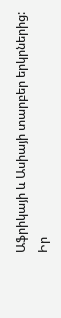Աֆրիկայի և Ասիայի տարբեր երկրներից:
Իր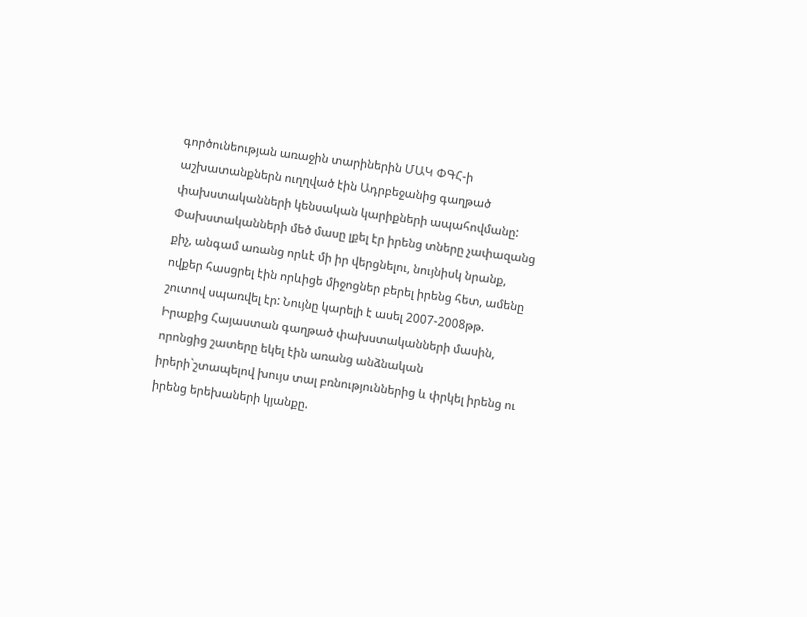գործունեության առաջին տարիներին ՄԱԿ ՓԳՀ-ի աշխատանքներն ուղղված էին Ադրբեջանից գաղթած փախստականների կենսական կարիքների ապահովմանը: Փախստականների մեծ մասը լքել էր իրենց տները չափազանց քիչ, անգամ առանց որևէ մի իր վերցնելու, նույնիսկ նրանք, ովքեր հասցրել էին որևիցե միջոցներ բերել իրենց հետ, ամենը շուտով սպառվել էր: Նույնը կարելի է ասել 2007-2008թթ. Իրաքից Հայաստան գաղթած փախստականների մասին, որոնցից շատերը եկել էին առանց անձնական իրերի`շտապելով խույս տալ բռնություններից և փրկել իրենց ու իրենց երեխաների կյանքը.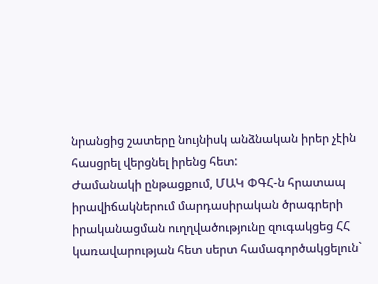նրանցից շատերը նույնիսկ անձնական իրեր չէին հասցրել վերցնել իրենց հետ:
Ժամանակի ընթացքում, ՄԱԿ ՓԳՀ-ն հրատապ իրավիճակներում մարդասիրական ծրագրերի իրականացման ուղղվածությունը զուգակցեց ՀՀ կառավարության հետ սերտ համագործակցելուն`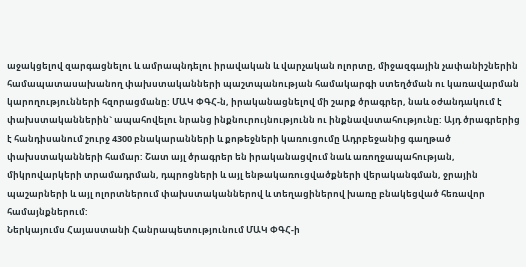աջակցելով զարգացնելու և ամրապնդելու իրավական և վարչական ոլորտը, միջազգային չափանիշներին համապատասախանող փախստականների պաշտպանության համակարգի ստեղծման ու կառավարման կարողությունների հզորացմանը: ՄԱԿ ՓԳՀ-ն, իրականացնելով մի շարք ծրագրեր, նաև օժանդակում է փախստականներին` ապահովելու նրանց ինքնուրույնությունն ու ինքնավստահությունը: Այդ ծրագրերից է հանդիսանում շուրջ 4300 բնակարանների և քոթեջների կառուցումը Ադրբեջանից գաղթած փախստականների համար: Շատ այլ ծրագրեր են իրականացվում նաև առողջապահության, միկրովարկերի տրամադրման, դպրոցների և այլ ենթակառուցվածքների վերականգման, ջրային պաշարների և այլ ոլորտներում փախստականներով և տեղացիներով խառը բնակեցված հեռավոր համայնքներում:
Ներկայումս Հայաստանի Հանրապետությունում ՄԱԿ ՓԳՀ-ի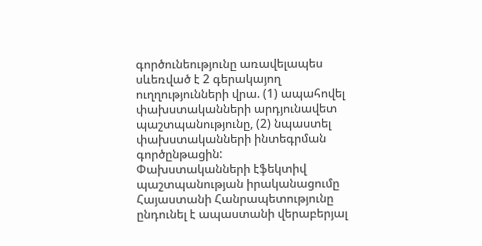գործունեությունը առավելապես սևեռված է 2 գերակայող ուղղությունների վրա. (1) ապահովել փախստականների արդյունավետ պաշտպանությունը, (2) նպաստել փախստականների ինտեգրման գործընթացին:
Փախստականների էֆեկտիվ պաշտպանության իրականացումը
Հայաստանի Հանրապետությունը ընդունել է ապաստանի վերաբերյալ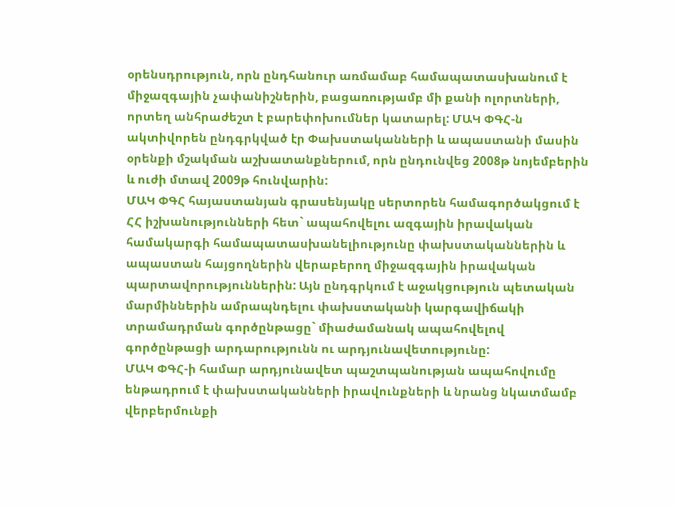օրենսդրություն, որն ընդհանուր առմամաբ համապատասխանում է միջազգային չափանիշներին, բացառությամբ մի քանի ոլորտների, որտեղ անհրաժեշտ է բարեփոխումներ կատարել: ՄԱԿ ՓԳՀ-ն ակտիվորեն ընդգրկված էր Փախստականների և ապաստանի մասին օրենքի մշակման աշխատանքներում, որն ընդունվեց 2008թ նոյեմբերին և ուժի մտավ 2009թ հունվարին:
ՄԱԿ ՓԳՀ հայաստանյան գրասենյակը սերտորեն համագործակցում է ՀՀ իշխանությունների հետ` ապահովելու ազգային իրավական համակարգի համապատասխանելիությունը փախստականներին և ապաստան հայցողներին վերաբերող միջազգային իրավական պարտավորություններին: Այն ընդգրկում է աջակցություն պետական մարմիններին ամրապնդելու փախստականի կարգավիճակի տրամադրման գործընթացը` միաժամանակ ապահովելով գործընթացի արդարությունն ու արդյունավետությունը:
ՄԱԿ ՓԳՀ-ի համար արդյունավետ պաշտպանության ապահովումը ենթադրում է փախստականների իրավունքների և նրանց նկատմամբ վերբերմունքի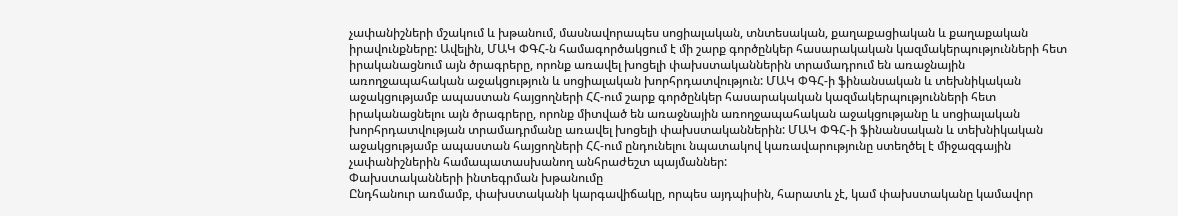չափանիշների մշակում և խթանում, մասնավորապես սոցիալական, տնտեսական, քաղաքացիական և քաղաքական իրավունքները: Ավելին, ՄԱԿ ՓԳՀ-ն համագործակցում է մի շարք գործընկեր հասարակական կազմակերպությունների հետ իրականացնում այն ծրագրերը, որոնք առավել խոցելի փախստականներին տրամադրում են առաջնային առողջապահական աջակցություն և սոցիալական խորհրդատվություն: ՄԱԿ ՓԳՀ-ի ֆինանսական և տեխնիկական աջակցությամբ ապաստան հայցողների ՀՀ-ում շարք գործընկեր հասարակական կազմակերպությունների հետ իրականացնելու այն ծրագրերը, որոնք միտված են առաջնային առողջապահական աջակցությանը և սոցիալական խորհրդատվության տրամադրմանը առավել խոցելի փախստականներին: ՄԱԿ ՓԳՀ-ի ֆինանսական և տեխնիկական աջակցությամբ ապաստան հայցողների ՀՀ-ում ընդունելու նպատակով կառավարությունը ստեղծել է միջազգային չափանիշներին համապատասխանող անհրաժեշտ պայմաններ:
Փախստականների ինտեգրման խթանումը
Ընդհանուր առմամբ, փախստականի կարգավիճակը, որպես այդպիսին, հարատև չէ, կամ փախստականը կամավոր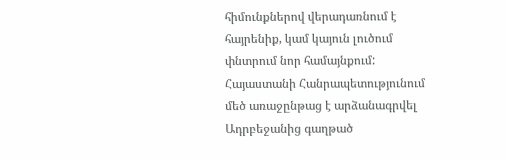հիմունքներով վերադառնում է հայրենիք, կամ կայուն լուծում փնտրում նոր համայնքում:
Հայաստանի Հանրապետությունում մեծ առաջընթաց է արձանագրվել Ադրբեջանից գաղթած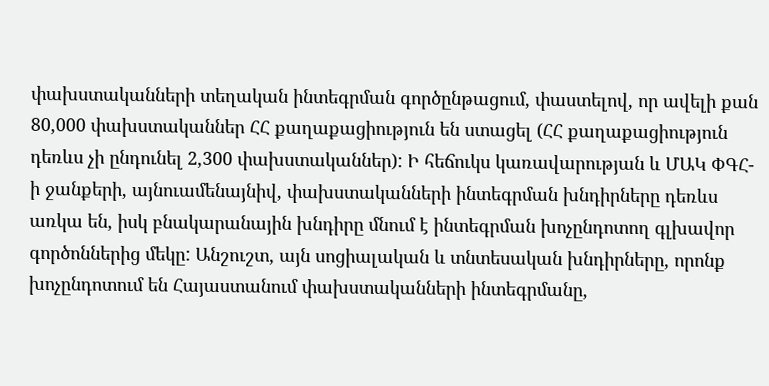փախստականների տեղական ինտեգրման գործընթացում, փաստելով, որ ավելի քան 80,000 փախստականներ ՀՀ քաղաքացիություն են ստացել (ՀՀ քաղաքացիություն դեռևս չի ընդունել 2,300 փախստականներ): Ի հեճուկս կառավարության և ՄԱԿ ՓԳՀ-ի ջանքերի, այնուամենայնիվ, փախստականների ինտեգրման խնդիրները դեռևս առկա են, իսկ բնակարանային խնդիրը մնում է ինտեգրման խոչընդոտող գլխավոր գործոններից մեկը: Անշուշտ, այն սոցիալական և տնտեսական խնդիրները, որոնք խոչընդոտում են Հայաստանում փախստականների ինտեգրմանը,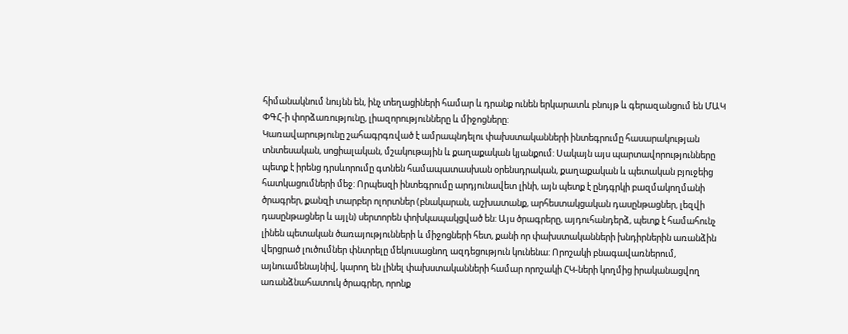հիմանակնում նույնն են, ինչ տեղացիների համար և դրանք ունեն երկարատև բնույթ և գերազանցում են ՄԱԿ ՓԳՀ-ի փորձառությունը, լիազորությունները և միջոցները:
Կառավարությունը շահագրգռված է ամրապնդելու փախստականների ինտեգրումը հասարակության տնտեսական, սոցիալական, մշակութային և քաղաքական կյանքում: Սակայն այս պարտավորությունները պետք է իրենց դրսևորումը գտնեն համապատասխան օրենսդրական, քաղաքական և պետական բյուջեից հատկացումների մեջ: Որպեսզի ինտեգրումը արդյունավետ լինի, այն պետք է ընդգրկի բազմակողմանի ծրագրեր, քանզի տարբեր ոլորտներ (բնակարան, աշխատանք, արհեստակցական դասընթացներ, լեզվի դասընթացներ և այլն) սերտորեն փոխկապակցված են: Այս ծրագրերը, այդուհանդերձ, պետք է համահունչ լինեն պետական ծառայությունների և միջոցների հետ, քանի որ փախստականների խնդիրներին առանձին վերցրած լուծումներ փնտրելը մեկուսացնող ազդեցություն կունենա: Որոշակի բնագավառներում, այնուամենայնիվ, կարող են լինել փախստականների համար որոշակի ՀԿ-ների կողմից իրականացվող առանձնահատուկ ծրագրեր, որոնք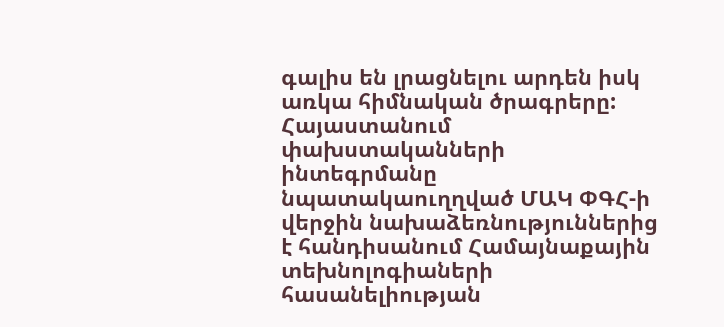գալիս են լրացնելու արդեն իսկ առկա հիմնական ծրագրերը:
Հայաստանում փախստականների ինտեգրմանը նպատակաուղղված ՄԱԿ ՓԳՀ-ի վերջին նախաձեռնություններից է հանդիսանում Համայնաքային տեխնոլոգիաների հասանելիության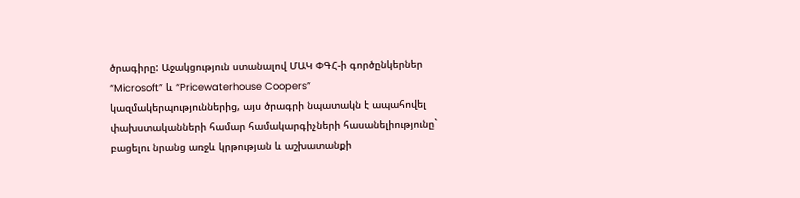ծրագիրը: Աջակցություն ստանալով ՄԱԿ ՓԳՀ-ի գործընկերներ “Microsoft” և “Pricewaterhouse Coopers” կազմակերպություններից, այս ծրագրի նպատակն է ապահովել փախստականների համար համակարգիչների հասանելիությունը` բացելու նրանց առջև կրթության և աշխատանքի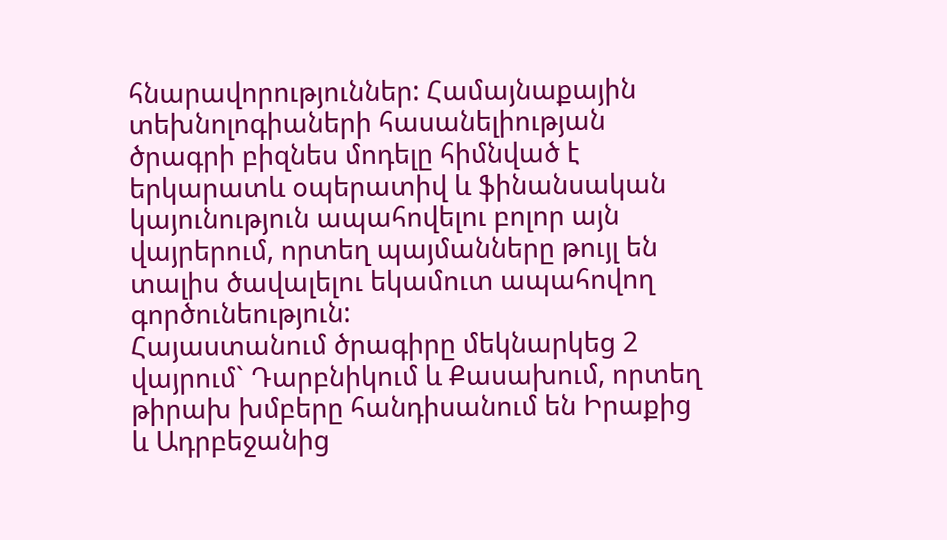հնարավորություններ: Համայնաքային տեխնոլոգիաների հասանելիության ծրագրի բիզնես մոդելը հիմնված է երկարատև օպերատիվ և ֆինանսական կայունություն ապահովելու բոլոր այն վայրերում, որտեղ պայմանները թույլ են տալիս ծավալելու եկամուտ ապահովող գործունեություն:
Հայաստանում ծրագիրը մեկնարկեց 2 վայրում` Դարբնիկում և Քասախում, որտեղ թիրախ խմբերը հանդիսանում են Իրաքից և Ադրբեջանից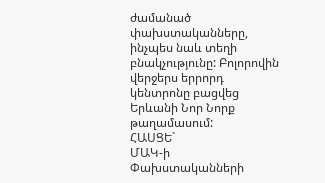ժամանած փախստականները, ինչպես նաև տեղի բնակչությունը: Բոլորովին վերջերս երրորդ կենտրոնը բացվեց Երևանի Նոր Նորք թաղամասում:
ՀԱՍՑԵ`
ՄԱԿ-ի Փախստականների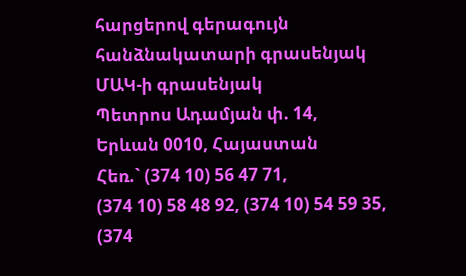հարցերով գերագույն
հանձնակատարի գրասենյակ
ՄԱԿ-ի գրասենյակ
Պետրոս Ադամյան փ. 14,
Երևան 0010, Հայաստան
Հեռ.` (374 10) 56 47 71,
(374 10) 58 48 92, (374 10) 54 59 35,
(374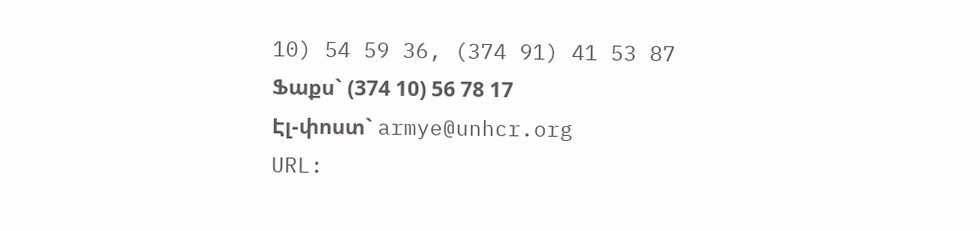10) 54 59 36, (374 91) 41 53 87
Ֆաքս` (374 10) 56 78 17
Էլ-փոստ` armye@unhcr.org
URL: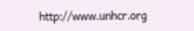http://www.unhcr.org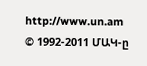http://www.un.am
© 1992-2011 ՄԱԿ-ը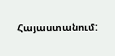Հայաստանում: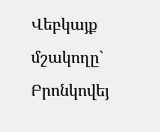Վեբկայք մշակողը` Բրոնկովեյ